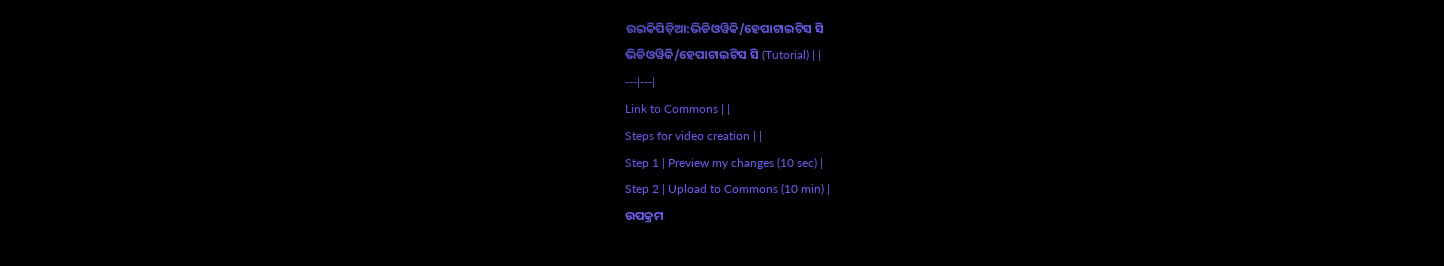ଉଇକିପିଡ଼ିଆ:ଭିଡିଓୱିକି/ହେପାଟାଇଟିସ ସି
ଭିଡିଓୱିକି/ହେପାଟାଇଟିସ ସି (Tutorial) | |
---|---|
Link to Commons | |
Steps for video creation | |
Step 1 | Preview my changes (10 sec) |
Step 2 | Upload to Commons (10 min) |
ଉପକ୍ରମ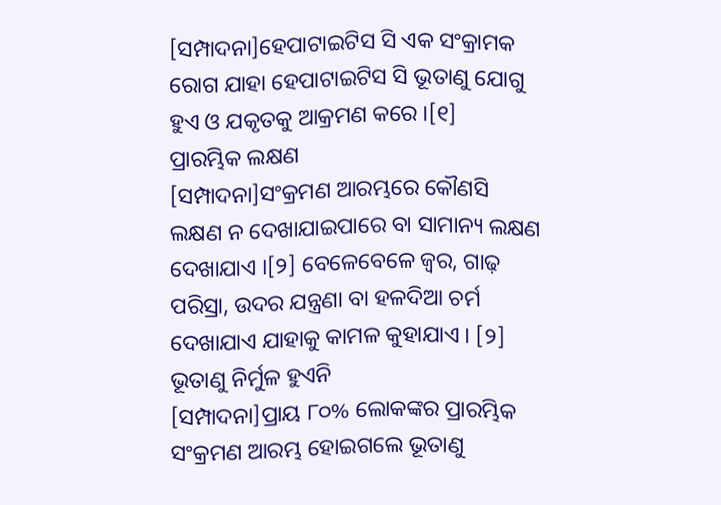[ସମ୍ପାଦନା]ହେପାଟାଇଟିସ ସି ଏକ ସଂକ୍ରାମକ ରୋଗ ଯାହା ହେପାଟାଇଟିସ ସି ଭୂତାଣୁ ଯୋଗୁ ହୁଏ ଓ ଯକୃତକୁ ଆକ୍ରମଣ କରେ ।[୧]
ପ୍ରାରମ୍ଭିକ ଲକ୍ଷଣ
[ସମ୍ପାଦନା]ସଂକ୍ରମଣ ଆରମ୍ଭରେ କୌଣସି ଲକ୍ଷଣ ନ ଦେଖାଯାଇପାରେ ବା ସାମାନ୍ୟ ଲକ୍ଷଣ ଦେଖାଯାଏ ।[୨] ବେଳେବେଳେ ଜ୍ୱର, ଗାଢ଼ ପରିସ୍ରା, ଉଦର ଯନ୍ତ୍ରଣା ବା ହଳଦିଆ ଚର୍ମ ଦେଖାଯାଏ ଯାହାକୁ କାମଳ କୁହାଯାଏ । [୨]
ଭୂତାଣୁ ନିର୍ମୁଳ ହୁଏନି
[ସମ୍ପାଦନା]ପ୍ରାୟ ୮୦% ଲୋକଙ୍କର ପ୍ରାରମ୍ଭିକ ସଂକ୍ରମଣ ଆରମ୍ଭ ହୋଇଗଲେ ଭୂତାଣୁ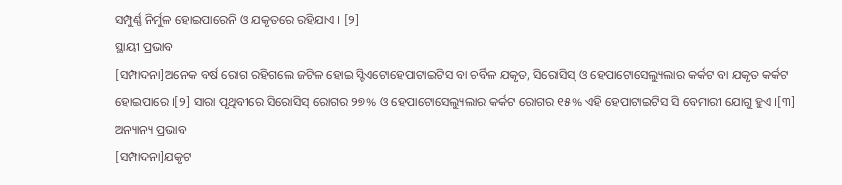ସମ୍ପୁର୍ଣ୍ଣ ନିର୍ମୁଳ ହୋଇପାରେନି ଓ ଯକୃତରେ ରହିଯାଏ । [୨]
ସ୍ଥାୟୀ ପ୍ରଭାବ
[ସମ୍ପାଦନା]ଅନେକ ବର୍ଷ ରୋଗ ରହିଗଲେ ଜଟିଳ ହୋଇ ସ୍ଟିଏଟୋହେପାଟାଇଟିସ ବା ଚର୍ବିଳ ଯକୃତ, ସିରୋସିସ୍ ଓ ହେପାଟୋସେଲ୍ୟୁଲାର କର୍କଟ ବା ଯକୃତ କର୍କଟ ହୋଇପାରେ ।[୨] ସାରା ପୃଥିବୀରେ ସିରୋସିସ୍ ରୋଗର ୨୭% ଓ ହେପାଟୋସେଲ୍ୟୁଲାର କର୍କଟ ରୋଗର ୧୫% ଏହି ହେପାଟାଇଟିସ ସି ବେମାରୀ ଯୋଗୁ ହୁଏ ।[୩]
ଅନ୍ୟାନ୍ୟ ପ୍ରଭାବ
[ସମ୍ପାଦନା]ଯକୃଟ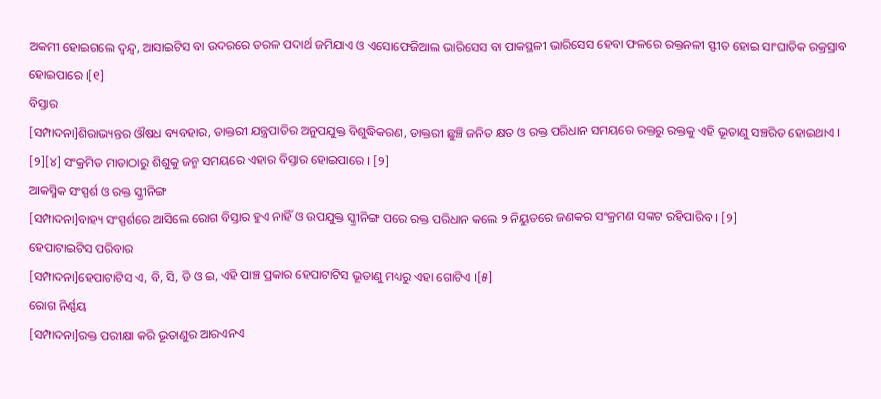ଅକମୀ ହୋଇଗଲେ ଦ୍ୱନ୍ଦ୍ୱ, ଆସାଇଟିସ ବା ଉଦରରେ ତରଳ ପଦାର୍ଥ ଜମିଯାଏ ଓ ଏସୋଫେଜିଆଲ ଭାରିସେସ ବା ପାକସ୍ଥଳୀ ଭାରିସେସ ହେବା ଫଳରେ ରକ୍ତନଳୀ ସ୍ଫୀତ ହୋଇ ସାଂଘାତିକ ରକ୍ରସ୍ରାବ ହୋଇପାରେ ।[୧]
ବିସ୍ତାର
[ସମ୍ପାଦନା]ଶିରାଭ୍ୟନ୍ତର ଔଷଧ ବ୍ୟବହାର, ଡାକ୍ତରୀ ଯନ୍ତ୍ରପାତିର ଅନୁପଯୁକ୍ତ ବିଶୁଦ୍ଧିକରଣ, ଡାକ୍ତରୀ ଛୁଞ୍ଚି ଜନିତ କ୍ଷତ ଓ ରକ୍ତ ପରିଧାନ ସମୟରେ ରକ୍ତରୁ ରକ୍ତକୁ ଏହି ଭୂତାଣୁ ସଞ୍ଚରିତ ହୋଇଥାଏ । [୨][୪] ସଂକ୍ରମିତ ମାତାଠାରୁ ଶିଶୁକୁ ଜନ୍ମ ସମୟରେ ଏହାର ବିସ୍ତାର ହୋଇପାରେ । [୨]
ଆକସ୍ମିକ ସଂସ୍ପର୍ଶ ଓ ରକ୍ତ ସ୍କ୍ରୀନିଙ୍ଗ
[ସମ୍ପାଦନା]ବାହ୍ୟ ସଂସ୍ପର୍ଶରେ ଆସିଲେ ରୋଗ ବିସ୍ତାର ହୁଏ ନାହିଁ ଓ ଉପଯୁକ୍ତ ସ୍କ୍ରୀନିଙ୍ଗ ପରେ ରକ୍ତ ପରିଧାନ କଲେ ୨ ନିୟୁତରେ ଜଣକର ସଂକ୍ରମଣ ସଙ୍କଟ ରହିପାରିବ । [୨]
ହେପାଟାଇଟିସ ପରିବାର
[ସମ୍ପାଦନା]ହେପାଟାଟିସ ଏ, ବି, ସି, ଡି ଓ ଇ, ଏହି ପାଞ୍ଚ ପ୍ରକାର ହେପାଟାଟିସ ଭୂତାଣୁ ମଧ୍ୟରୁ ଏହା ଗୋଟିଏ ।[୫]
ରୋଗ ନିର୍ଣ୍ଣୟ
[ସମ୍ପାଦନା]ରକ୍ତ ପରୀକ୍ଷା କରି ଭୂତାଣୁର ଆରଏନଏ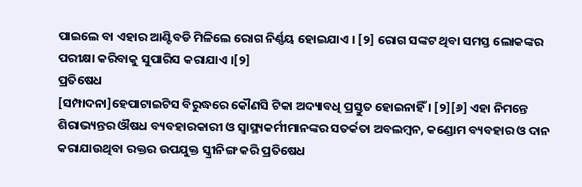ପାଇଲେ ବା ଏହାର ଆଣ୍ଟିବଡି ମିଳିଲେ ରୋଗ ନିର୍ଣ୍ଣୟ ହୋଇଯାଏ । [୨] ରୋଗ ସଙ୍କଟ ଥିବା ସମସ୍ତ ଲୋକଙ୍କର ପରୀକ୍ଷା କରିବାକୁ ସୁପାରିସ କରାଯାଏ ।[୨]
ପ୍ରତିଷେଧ
[ସମ୍ପାଦନା]ହେପାଟାଇଟିସ ବିରୁଦ୍ଧରେ କୌଣସି ଟିକା ଅଦ୍ୟାବଧି ପ୍ରସ୍ତୁତ ହୋଇନାହିଁ । [୨][୬] ଏହା ନିମନ୍ତେ ଶିରାଭ୍ୟନ୍ତର ଔଷଧ ବ୍ୟବହାରକାରୀ ଓ ସ୍ୱାସ୍ଥ୍ୟକର୍ମୀମାନଙ୍କର ସତର୍କତା ଅବଲମ୍ବନ, କଣ୍ଡୋମ ବ୍ୟବହାର ଓ ଦାନ କରାଯାଉଥିବା ରକ୍ତର ଉପଯୁକ୍ତ ସ୍କ୍ରୀନିଙ୍ଗ କରି ପ୍ରତିଷେଧ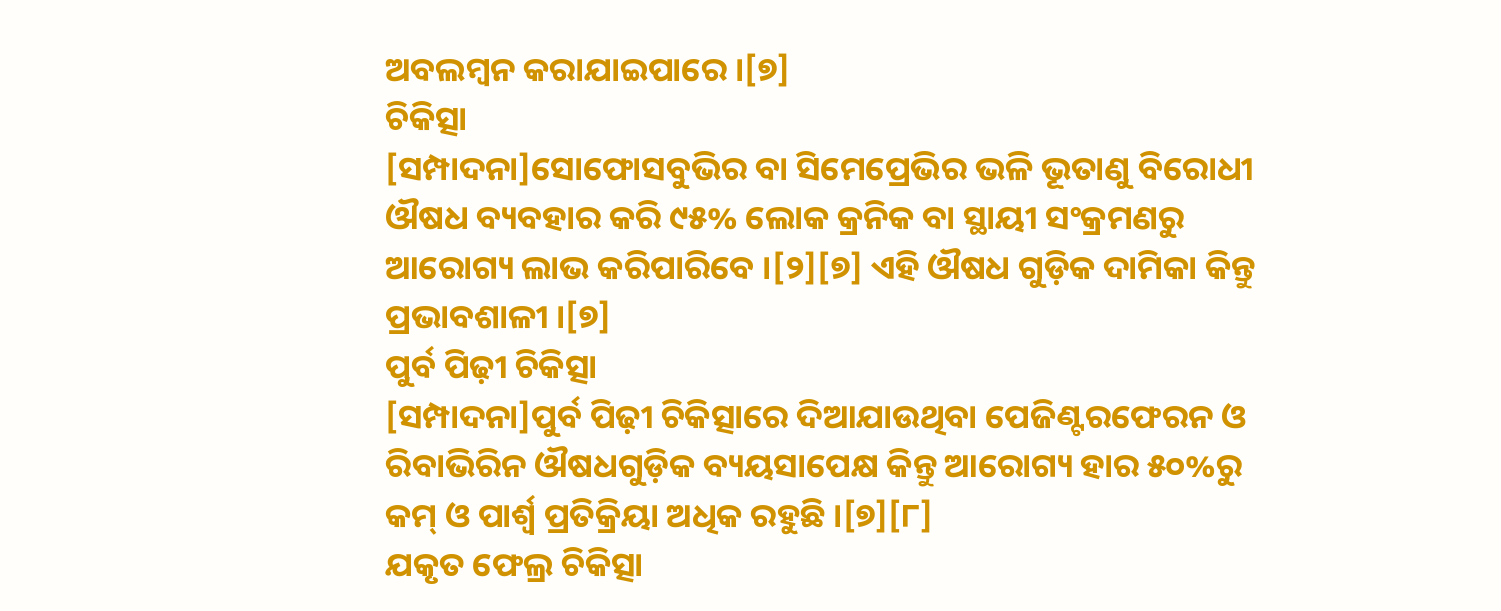ଅବଲମ୍ବନ କରାଯାଇପାରେ ।[୭]
ଚିକିତ୍ସା
[ସମ୍ପାଦନା]ସୋଫୋସବୁଭିର ବା ସିମେପ୍ରେଭିର ଭଳି ଭୂତାଣୁ ବିରୋଧୀ ଔଷଧ ବ୍ୟବହାର କରି ୯୫% ଲୋକ କ୍ରନିକ ବା ସ୍ଥାୟୀ ସଂକ୍ରମଣରୁ ଆରୋଗ୍ୟ ଲାଭ କରିପାରିବେ ।[୨][୭] ଏହି ଔଷଧ ଗୁଡ଼ିକ ଦାମିକା କିନ୍ତୁ ପ୍ରଭାବଶାଳୀ ।[୭]
ପୁର୍ବ ପିଢ଼ୀ ଚିକିତ୍ସା
[ସମ୍ପାଦନା]ପୁର୍ବ ପିଢ଼ୀ ଚିକିତ୍ସାରେ ଦିଆଯାଉଥିବା ପେଜିଣ୍ଟରଫେରନ ଓ ରିବାଭିରିନ ଔଷଧଗୁଡ଼ିକ ବ୍ୟୟସାପେକ୍ଷ କିନ୍ତୁ ଆରୋଗ୍ୟ ହାର ୫୦%ରୁ କମ୍ ଓ ପାର୍ଶ୍ୱ ପ୍ରତିକ୍ରିୟା ଅଧିକ ରହୁଛି ।[୭][୮]
ଯକୃତ ଫେଲ୍ର ଚିକିତ୍ସା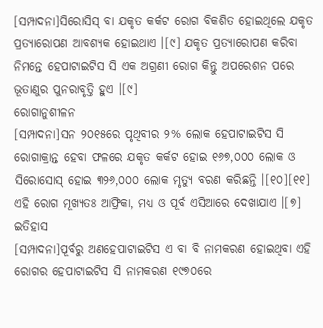[ସମ୍ପାଦନା]ସିରୋସିସ୍ ବା ଯକୃତ କର୍କଟ ରୋଗ ବିକଶିତ ହୋଇଥିଲେ ଯକୃତ ପ୍ରତ୍ୟାରୋପଣ ଆବଶ୍ୟକ ହୋଇଥାଏ ।[୯] ଯକୃତ ପ୍ରତ୍ୟାରୋପଣ କରିବା ନିମନ୍ତେ ହେପାଟାଇଟିସ ସି ଏକ ଅଗ୍ରଣୀ ରୋଗ କିନ୍ତୁ ଅପରେଶନ ପରେ ଭୂତାଣୁର ପୁନରାବୃତ୍ତି ହୁଏ ।[୯]
ରୋଗାନୁଶୀଳନ
[ସମ୍ପାଦନା]ସନ ୨୦୧୫ରେ ପୃଥିବୀର ୨% ଲୋକ ହେପାଟାଇଟିସ ସି ରୋଗାକ୍ରାନ୍ତ ହେବା ଫଳରେ ଯକୃତ କର୍କଟ ହୋଇ ୧୬୭,୦୦୦ ଲୋକ ଓ ସିରୋସୋସ୍ ହୋଇ ୩୨୬,୦୦୦ ଲୋକ ମୃତ୍ୟୁ ବରଣ କରିଛନ୍ତି ।[୧୦][୧୧] ଏହି ରୋଗ ମୂଖ୍ୟତଃ ଆଫ୍ରିକା, ମଧ୍ୟ ଓ ପୂର୍ବ ଏସିଆରେ ଦେଖାଯାଏ ।[୭]
ଇତିହାସ
[ସମ୍ପାଦନା]ପୂର୍ବରୁ ଅଣହେପାଟାଇଟିସ ଏ ବା ବି ନାମକରଣ ହୋଇଥିବା ଏହି ରୋଗର ହେପାଟାଇଟିସ ସି ନାମକରଣ ୧୯୭୦ରେ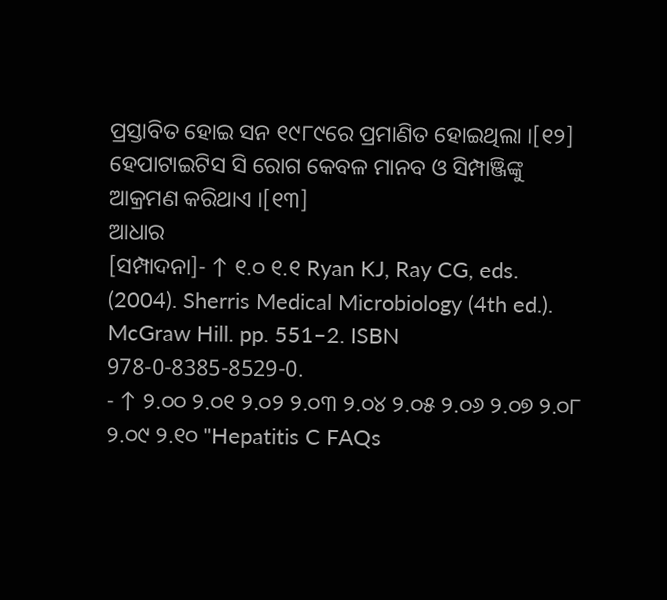ପ୍ରସ୍ତାବିତ ହୋଇ ସନ ୧୯୮୯ରେ ପ୍ରମାଣିତ ହୋଇଥିଲା ।[୧୨] ହେପାଟାଇଟିସ ସି ରୋଗ କେବଳ ମାନବ ଓ ସିମ୍ପାଞ୍ଜିଙ୍କୁ ଆକ୍ରମଣ କରିଥାଏ ।[୧୩]
ଆଧାର
[ସମ୍ପାଦନା]- ↑ ୧.୦ ୧.୧ Ryan KJ, Ray CG, eds. (2004). Sherris Medical Microbiology (4th ed.). McGraw Hill. pp. 551–2. ISBN 978-0-8385-8529-0.
- ↑ ୨.୦୦ ୨.୦୧ ୨.୦୨ ୨.୦୩ ୨.୦୪ ୨.୦୫ ୨.୦୬ ୨.୦୭ ୨.୦୮ ୨.୦୯ ୨.୧୦ "Hepatitis C FAQs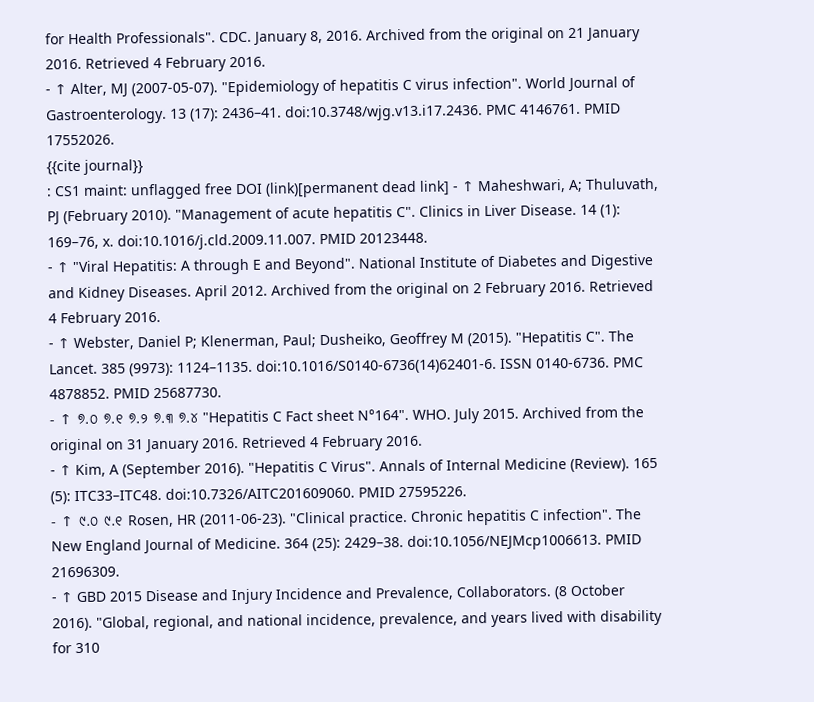for Health Professionals". CDC. January 8, 2016. Archived from the original on 21 January 2016. Retrieved 4 February 2016.
- ↑ Alter, MJ (2007-05-07). "Epidemiology of hepatitis C virus infection". World Journal of Gastroenterology. 13 (17): 2436–41. doi:10.3748/wjg.v13.i17.2436. PMC 4146761. PMID 17552026.
{{cite journal}}
: CS1 maint: unflagged free DOI (link)[permanent dead link] - ↑ Maheshwari, A; Thuluvath, PJ (February 2010). "Management of acute hepatitis C". Clinics in Liver Disease. 14 (1): 169–76, x. doi:10.1016/j.cld.2009.11.007. PMID 20123448.
- ↑ "Viral Hepatitis: A through E and Beyond". National Institute of Diabetes and Digestive and Kidney Diseases. April 2012. Archived from the original on 2 February 2016. Retrieved 4 February 2016.
- ↑ Webster, Daniel P; Klenerman, Paul; Dusheiko, Geoffrey M (2015). "Hepatitis C". The Lancet. 385 (9973): 1124–1135. doi:10.1016/S0140-6736(14)62401-6. ISSN 0140-6736. PMC 4878852. PMID 25687730.
- ↑ ୭.୦ ୭.୧ ୭.୨ ୭.୩ ୭.୪ "Hepatitis C Fact sheet N°164". WHO. July 2015. Archived from the original on 31 January 2016. Retrieved 4 February 2016.
- ↑ Kim, A (September 2016). "Hepatitis C Virus". Annals of Internal Medicine (Review). 165 (5): ITC33–ITC48. doi:10.7326/AITC201609060. PMID 27595226.
- ↑ ୯.୦ ୯.୧ Rosen, HR (2011-06-23). "Clinical practice. Chronic hepatitis C infection". The New England Journal of Medicine. 364 (25): 2429–38. doi:10.1056/NEJMcp1006613. PMID 21696309.
- ↑ GBD 2015 Disease and Injury Incidence and Prevalence, Collaborators. (8 October 2016). "Global, regional, and national incidence, prevalence, and years lived with disability for 310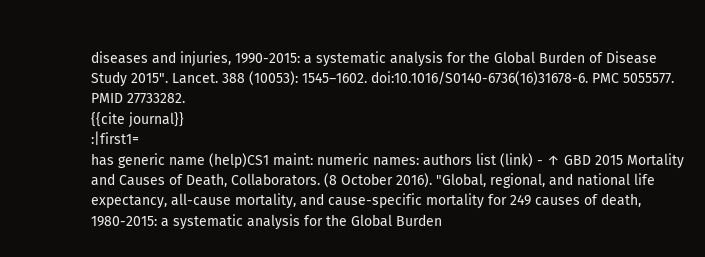diseases and injuries, 1990-2015: a systematic analysis for the Global Burden of Disease Study 2015". Lancet. 388 (10053): 1545–1602. doi:10.1016/S0140-6736(16)31678-6. PMC 5055577. PMID 27733282.
{{cite journal}}
:|first1=
has generic name (help)CS1 maint: numeric names: authors list (link) - ↑ GBD 2015 Mortality and Causes of Death, Collaborators. (8 October 2016). "Global, regional, and national life expectancy, all-cause mortality, and cause-specific mortality for 249 causes of death, 1980-2015: a systematic analysis for the Global Burden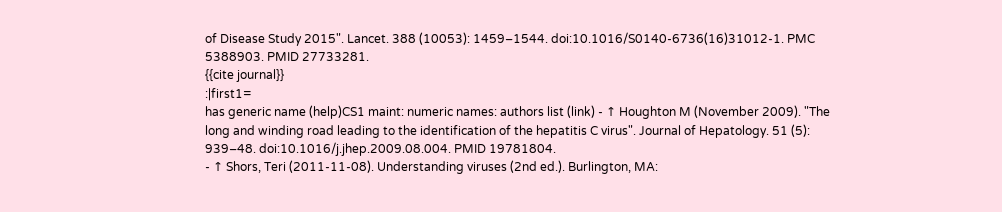of Disease Study 2015". Lancet. 388 (10053): 1459–1544. doi:10.1016/S0140-6736(16)31012-1. PMC 5388903. PMID 27733281.
{{cite journal}}
:|first1=
has generic name (help)CS1 maint: numeric names: authors list (link) - ↑ Houghton M (November 2009). "The long and winding road leading to the identification of the hepatitis C virus". Journal of Hepatology. 51 (5): 939–48. doi:10.1016/j.jhep.2009.08.004. PMID 19781804.
- ↑ Shors, Teri (2011-11-08). Understanding viruses (2nd ed.). Burlington, MA: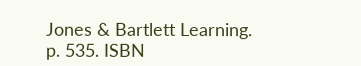Jones & Bartlett Learning. p. 535. ISBN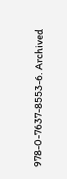978-0-7637-8553-6. Archived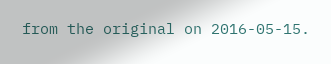from the original on 2016-05-15.